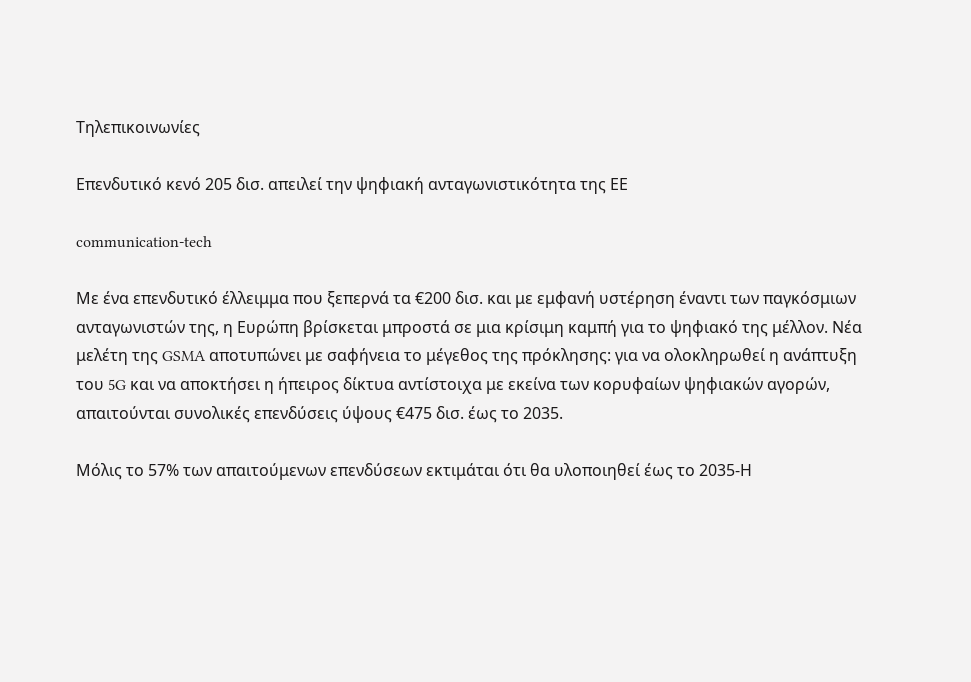Τηλεπικοινωνίες

Επενδυτικό κενό 205 δισ. απειλεί την ψηφιακή ανταγωνιστικότητα της ΕΕ

communication-tech

Με ένα επενδυτικό έλλειμμα που ξεπερνά τα €200 δισ. και με εμφανή υστέρηση έναντι των παγκόσμιων ανταγωνιστών της, η Ευρώπη βρίσκεται μπροστά σε μια κρίσιμη καμπή για το ψηφιακό της μέλλον. Νέα μελέτη της GSMA αποτυπώνει με σαφήνεια το μέγεθος της πρόκλησης: για να ολοκληρωθεί η ανάπτυξη του 5G και να αποκτήσει η ήπειρος δίκτυα αντίστοιχα με εκείνα των κορυφαίων ψηφιακών αγορών, απαιτούνται συνολικές επενδύσεις ύψους €475 δισ. έως το 2035.

Μόλις το 57% των απαιτούμενων επενδύσεων εκτιμάται ότι θα υλοποιηθεί έως το 2035-Η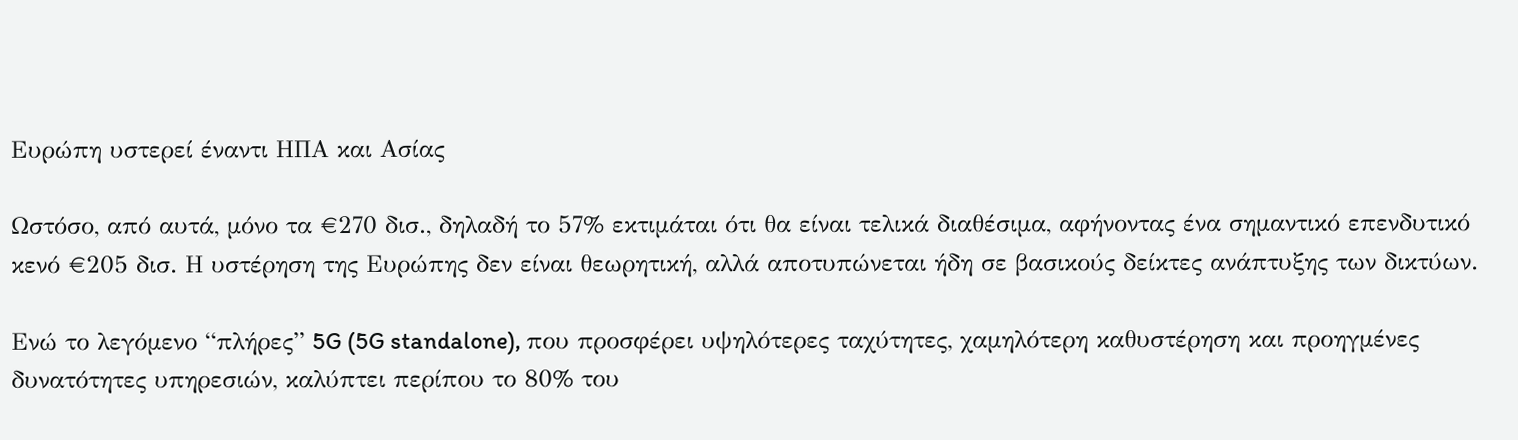Ευρώπη υστερεί έναντι ΗΠΑ και Ασίας

Ωστόσο, από αυτά, μόνο τα €270 δισ., δηλαδή το 57% εκτιμάται ότι θα είναι τελικά διαθέσιμα, αφήνοντας ένα σημαντικό επενδυτικό κενό €205 δισ. Η υστέρηση της Ευρώπης δεν είναι θεωρητική, αλλά αποτυπώνεται ήδη σε βασικούς δείκτες ανάπτυξης των δικτύων.

Ενώ το λεγόμενο “πλήρες” 5G (5G standalone), που προσφέρει υψηλότερες ταχύτητες, χαμηλότερη καθυστέρηση και προηγμένες δυνατότητες υπηρεσιών, καλύπτει περίπου το 80% του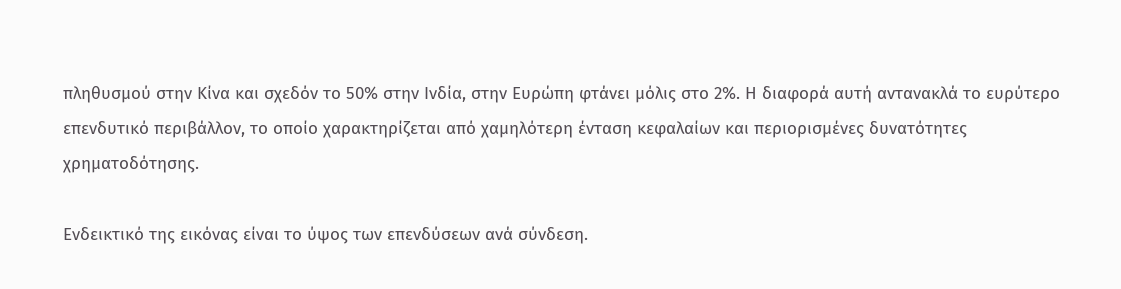πληθυσμού στην Κίνα και σχεδόν το 50% στην Ινδία, στην Ευρώπη φτάνει μόλις στο 2%. Η διαφορά αυτή αντανακλά το ευρύτερο επενδυτικό περιβάλλον, το οποίο χαρακτηρίζεται από χαμηλότερη ένταση κεφαλαίων και περιορισμένες δυνατότητες χρηματοδότησης.

Ενδεικτικό της εικόνας είναι το ύψος των επενδύσεων ανά σύνδεση.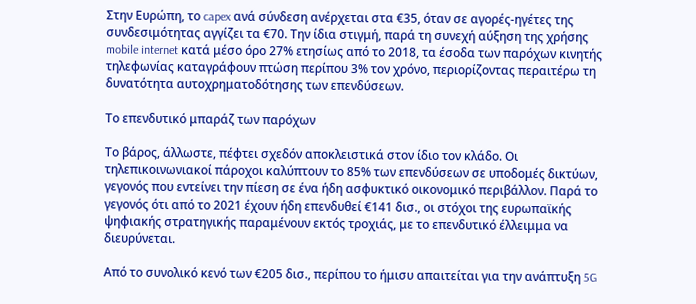Στην Ευρώπη, το capex ανά σύνδεση ανέρχεται στα €35, όταν σε αγορές-ηγέτες της συνδεσιμότητας αγγίζει τα €70. Την ίδια στιγμή, παρά τη συνεχή αύξηση της χρήσης mobile internet κατά μέσο όρο 27% ετησίως από το 2018, τα έσοδα των παρόχων κινητής τηλεφωνίας καταγράφουν πτώση περίπου 3% τον χρόνο, περιορίζοντας περαιτέρω τη δυνατότητα αυτοχρηματοδότησης των επενδύσεων.

Το επενδυτικό μπαράζ των παρόχων

Το βάρος, άλλωστε, πέφτει σχεδόν αποκλειστικά στον ίδιο τον κλάδο. Οι τηλεπικοινωνιακοί πάροχοι καλύπτουν το 85% των επενδύσεων σε υποδομές δικτύων, γεγονός που εντείνει την πίεση σε ένα ήδη ασφυκτικό οικονομικό περιβάλλον. Παρά το γεγονός ότι από το 2021 έχουν ήδη επενδυθεί €141 δισ., οι στόχοι της ευρωπαϊκής ψηφιακής στρατηγικής παραμένουν εκτός τροχιάς, με το επενδυτικό έλλειμμα να διευρύνεται.

Από το συνολικό κενό των €205 δισ., περίπου το ήμισυ απαιτείται για την ανάπτυξη 5G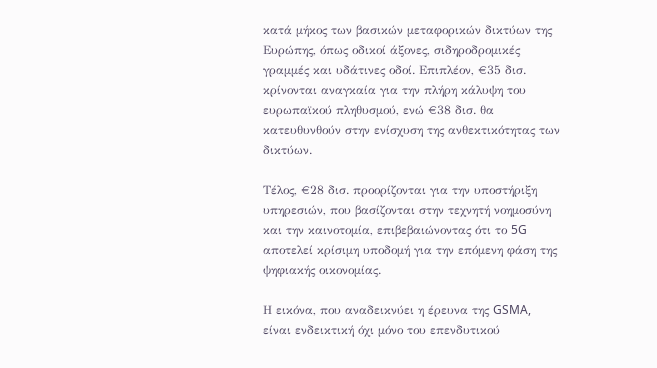κατά μήκος των βασικών μεταφορικών δικτύων της Ευρώπης, όπως οδικοί άξονες, σιδηροδρομικές γραμμές και υδάτινες οδοί. Επιπλέον, €35 δισ. κρίνονται αναγκαία για την πλήρη κάλυψη του ευρωπαϊκού πληθυσμού, ενώ €38 δισ. θα κατευθυνθούν στην ενίσχυση της ανθεκτικότητας των δικτύων.

Τέλος, €28 δισ. προορίζονται για την υποστήριξη υπηρεσιών, που βασίζονται στην τεχνητή νοημοσύνη και την καινοτομία, επιβεβαιώνοντας ότι το 5G αποτελεί κρίσιμη υποδομή για την επόμενη φάση της ψηφιακής οικονομίας.

Η εικόνα, που αναδεικνύει η έρευνα της GSMA, είναι ενδεικτική όχι μόνο του επενδυτικού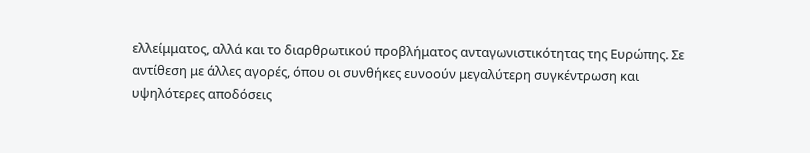ελλείμματος, αλλά και το διαρθρωτικού προβλήματος ανταγωνιστικότητας της Ευρώπης. Σε αντίθεση με άλλες αγορές, όπου οι συνθήκες ευνοούν μεγαλύτερη συγκέντρωση και υψηλότερες αποδόσεις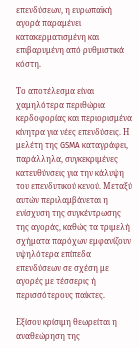επενδύσεων, η ευρωπαϊκή αγορά παραμένει κατακερματισμένη και επιβαρυμένη από ρυθμιστικά κόστη.

Το αποτέλεσμα είναι χαμηλότερα περιθώρια κερδοφορίας και περιορισμένα κίνητρα για νέες επενδύσεις. Η μελέτη της GSMA καταγράφει, παράλληλα, συγκεκριμένες κατευθύνσεις για την κάλυψη του επενδυτικού κενού. Μεταξύ αυτών περιλαμβάνεται η ενίσχυση της συγκέντρωσης της αγοράς, καθώς τα τριμελή σχήματα παρόχων εμφανίζουν υψηλότερα επίπεδα επενδύσεων σε σχέση με αγορές με τέσσερις ή περισσότερους παίκτες.

Εξίσου κρίσιμη θεωρείται η αναθεώρηση της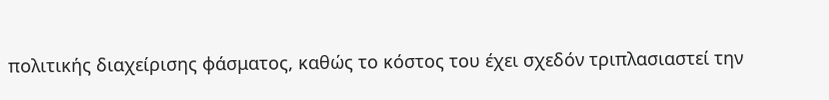πολιτικής διαχείρισης φάσματος, καθώς το κόστος του έχει σχεδόν τριπλασιαστεί την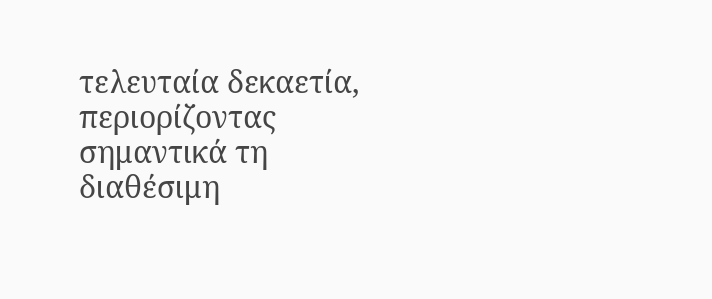τελευταία δεκαετία, περιορίζοντας σημαντικά τη διαθέσιμη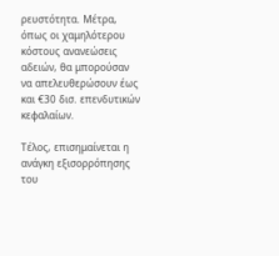ρευστότητα. Μέτρα, όπως οι χαμηλότερου κόστους ανανεώσεις αδειών, θα μπορούσαν να απελευθερώσουν έως και €30 δισ. επενδυτικών κεφαλαίων.

Τέλος, επισημαίνεται η ανάγκη εξισορρόπησης του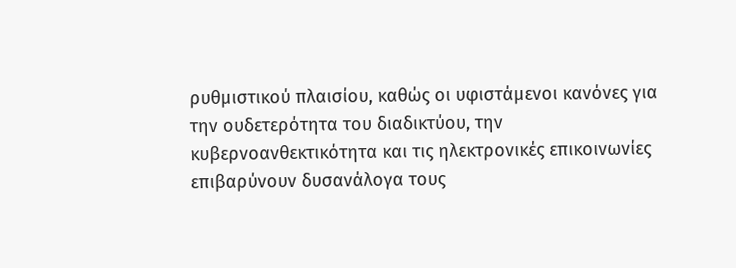ρυθμιστικού πλαισίου, καθώς οι υφιστάμενοι κανόνες για την ουδετερότητα του διαδικτύου, την κυβερνοανθεκτικότητα και τις ηλεκτρονικές επικοινωνίες επιβαρύνουν δυσανάλογα τους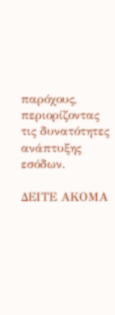παρόχους, περιορίζοντας τις δυνατότητες ανάπτυξης εσόδων.

ΔΕΙΤΕ ΑΚΟΜΑ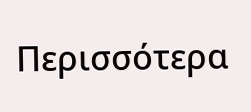Περισσότερα